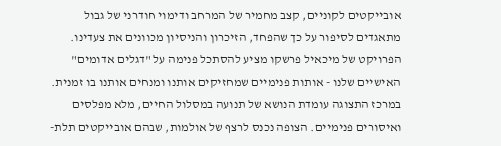אובייקטים לקוניים, קצב מחמיר של המרחב ודימוי חודרני של גבול מתאגדים לסיפור על כך שהפחד, הזיכרון והניסיון מכוונים את צעדינו. הפרויקט של מיכאיל פרשקו מציע להסתכל פנימה על "דגלים אדומים" האישיים שלנו - אותות פנימיים שמחזיקים אותנו ומנחים אותנו בו זמנית. במרכז התצוגה עומדת הנושא של תנועה במסלול החיים, מלא מפלסים ואיסורים פנימיים. הצופה נכנס לרצף של אולמות, שבהם אובייקטים תלת-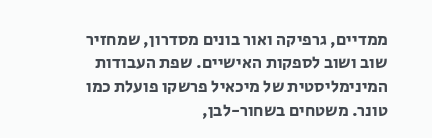ממדיים, גרפיקה ואור בונים מסדרון, שמחזיר שוב ושוב לספקות האישיים. שפת העבודות המינימליסטית של מיכאיל פרשקו פועלת כמו טונר. משטחים בשחור-לבן,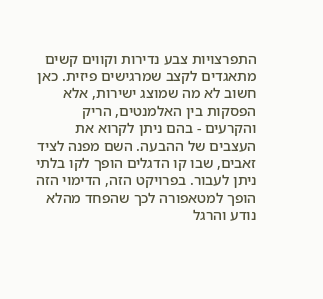התפרצויות צבע נדירות וקווים קשים מתאגדים לקצב שמרגישים פיזית. כאן חשוב לא מה שמוצג ישירות, אלא הפסקות בין האלמנטים, הריק והקרעים - בהם ניתן לקרוא את העצבים של ההבעה. השם מפנה לציד זאבים, שבו קו הדגלים הופך לקו בלתי ניתן לעבור. בפרויקט הזה, הדימוי הזה הופך למטאפורה לכך שהפחד מהלא נודע והרגל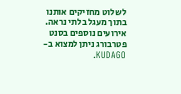לשלוט מחזיקים אותנו בתוך מעגל בלתי נראה. אירועים נוספים בסנט פטרבורג ניתן למצוא ב-KUDAGO.